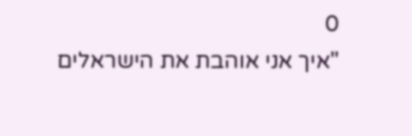0
"איך אני אוהבת את הישראלים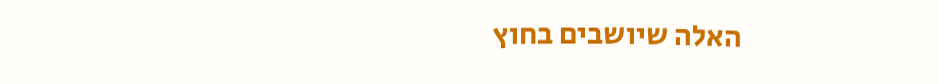האלה שיושבים בחוץ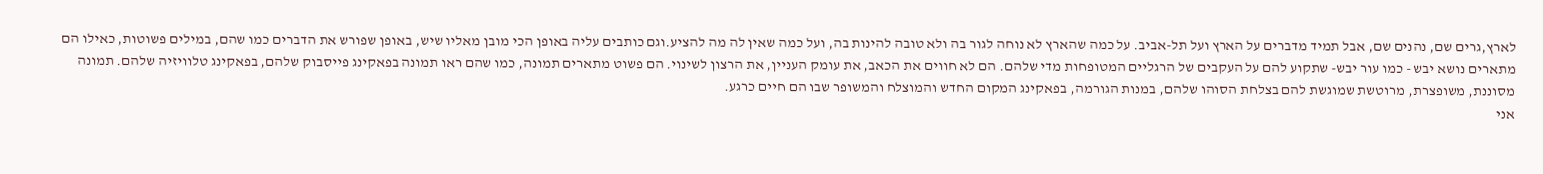לארץ,גרים שם, נהנים שם, אבל תמיד מדברים על הארץ ועל תל-אביב. על כמה שהארץ לא נוחה לגור בה ולא טובה להינות בה, ועל כמה שאין לה מה להציע.וגם כותבים עליה באופן הכי מובן מאליו שיש, באופן שפורש את הדברים כמו שהם, במילים פשוטות, כאילו הם מתארים נושא יבש - כמו עור יבש- שתקוע להם על העקבים של הרגליים המטופחות מדי שלהם. הם לא חווים את הכאב, את עומק העניין, את הרצון לשינוי. הם פשוט מתארים תמונה, כמו שהם ראו תמונה בפאקינג פייסבוק שלהם, בפאקינג טלוויזיה שלהם. תמונה מסוננת, משופצרת, מרוטשת שמוגשת להם בצלחת הסוהו שלהם, במנות הגורמה, בפאקינג המקום החדש והמוצלח והמשופר שבו הם חיים כרגע.
אני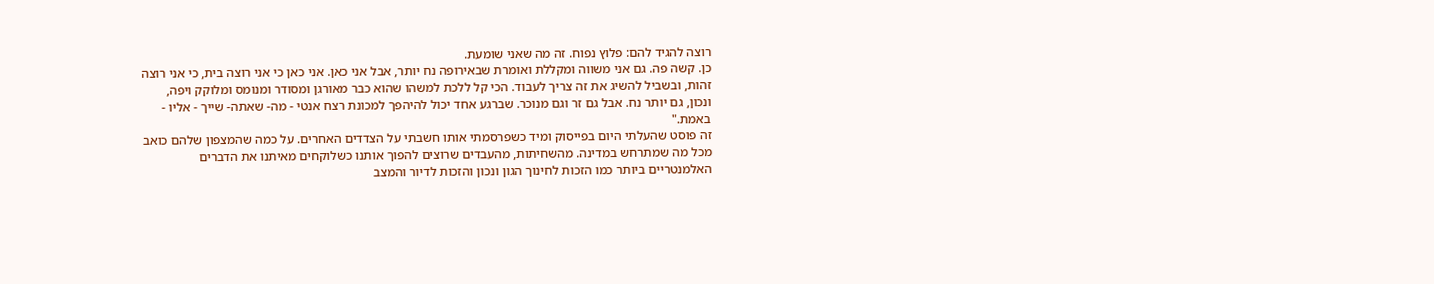רוצה להגיד להם: פלוץ נפוח. זה מה שאני שומעת.
כן. קשה פה. גם אני משווה ומקללת ואומרת שבאירופה נח יותר, אבל אני כאן. אני כאן כי אני רוצה בית, כי אני רוצה זהות, ובשביל להשיג את זה צריך לעבוד. הכי קל ללכת למשהו שהוא כבר מאורגן ומסודר ומנומס ומלוקק ויפה, ונכון, גם יותר נח. אבל גם זר וגם מנוכר. שברגע אחד יכול להיהפך למכונת רצח אנטי - מה- שאתה- שייך - אליו - באמת."
זה פוסט שהעלתי היום בפייסוק ומיד כשפרסמתי אותו חשבתי על הצדדים האחרים. על כמה שהמצפון שלהם כואב מכל מה שמתרחש במדינה. מהשחיתות, מהעבדים שרוצים להפוך אותנו כשלוקחים מאיתנו את הדברים האלמנטריים ביותר כמו הזכות לחינוך הגון ונכון והזכות לדיור והמצב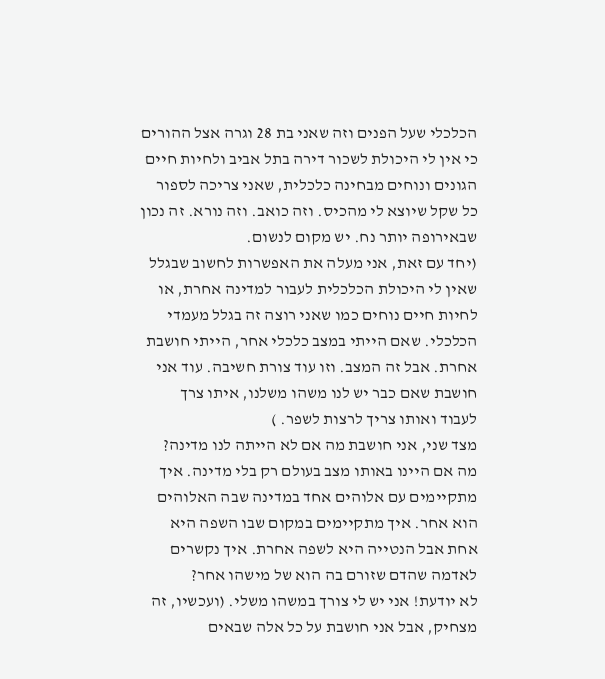הכלכלי שעל הפנים וזה שאני בת 28 וגרה אצל ההורים כי אין לי היכולת לשכור דירה בתל אביב ולחיות חיים הגונים ונוחים מבחינה כלכלית, שאני צריכה לספור כל שקל שיוצא לי מהכיס. וזה כואב. וזה נורא. זה נכון שבאירופה יותר נח. יש מקום לנשום.
(יחד עם זאת, אני מעלה את האפשרות לחשוב שבגלל שאין לי היכולת הכלכלית לעבור למדינה אחרת, או לחיות חיים נוחים כמו שאני רוצה זה בגלל מעמדי הכלכלי. שאם הייתי במצב כלכלי אחר, הייתי חושבת אחרת. אבל זה המצב. וזו עוד צורת חשיבה. עוד אני חושבת שאם כבר יש לנו משהו משלנו, איתו צרך לעבוד ואותו צריך לרצות לשפר. )
מצד שני, אני חושבת מה אם לא הייתה לנו מדינה? מה אם היינו באותו מצב בעולם רק בלי מדינה. איך מתקיימים עם אלוהים אחד במדינה שבה האלוהים הוא אחר. איך מתקיימים במקום שבו השפה היא אחת אבל הנטייה היא לשפה אחרת. איך נקשרים לאדמה שהדם שזורם בה הוא של מישהו אחר?
לא יודעת! אני יש לי צורך במשהו משלי. (ועכשיו, זה מצחיק, אבל אני חושבת על כל אלה שבאים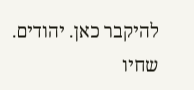להיקבר כאן. יהודים. שחיו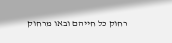רחוק כל חייהם ובאו מרחוק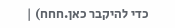כדי להיקבר כאן.חחח) |